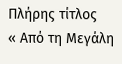Πλήρης τίτλος
« Από τη Μεγάλη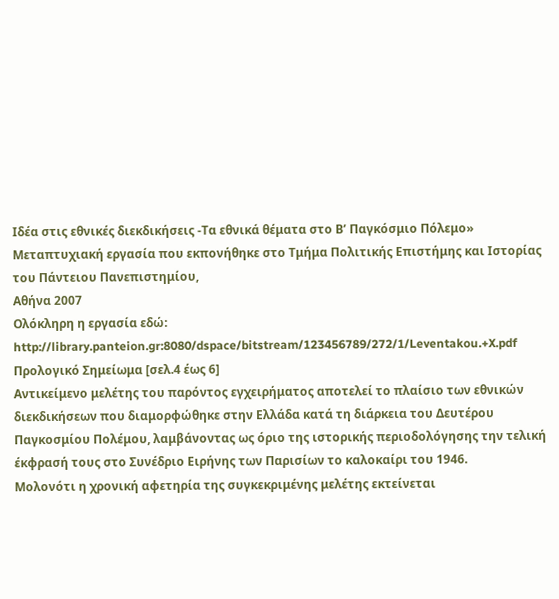Ιδέα στις εθνικές διεκδικήσεις -Τα εθνικά θέματα στο Β’ Παγκόσμιο Πόλεμο»
Μεταπτυχιακή εργασία που εκπονήθηκε στο Τμήμα Πολιτικής Επιστήμης και Ιστορίας του Πάντειου Πανεπιστημίου,
Αθήνα 2007
Ολόκληρη η εργασία εδώ:
http://library.panteion.gr:8080/dspace/bitstream/123456789/272/1/Leventakou.+X.pdf
Προλογικό Σημείωμα [σελ.4 έως 6]
Αντικείμενο μελέτης του παρόντος εγχειρήματος αποτελεί το πλαίσιο των εθνικών διεκδικήσεων που διαμορφώθηκε στην Ελλάδα κατά τη διάρκεια του Δευτέρου Παγκοσμίου Πολέμου, λαμβάνοντας ως όριο της ιστορικής περιοδολόγησης την τελική έκφρασή τους στο Συνέδριο Ειρήνης των Παρισίων το καλοκαίρι του 1946.
Μολονότι η χρονική αφετηρία της συγκεκριμένης μελέτης εκτείνεται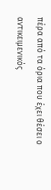πέρα από τα όρια που έχει θέσει ο αντικειμενικός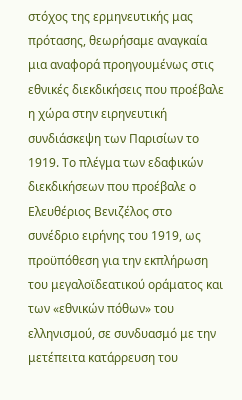στόχος της ερμηνευτικής μας πρότασης, θεωρήσαμε αναγκαία μια αναφορά προηγουμένως στις εθνικές διεκδικήσεις που προέβαλε η χώρα στην ειρηνευτική συνδιάσκεψη των Παρισίων το 1919. Το πλέγμα των εδαφικών διεκδικήσεων που προέβαλε ο Ελευθέριος Βενιζέλος στο συνέδριο ειρήνης του 1919, ως προϋπόθεση για την εκπλήρωση του μεγαλοϊδεατικού οράματος και των «εθνικών πόθων» του ελληνισμού, σε συνδυασμό με την μετέπειτα κατάρρευση του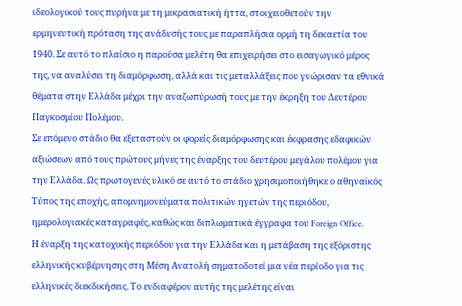ιδεολογικού τους πυρήνα με τη μικρασιατική ήττα, στοιχειοθετούν την ερμηνευτική πρόταση της ανάδυσής τους με παραπλήσια ορμή τη δεκαετία του 1940. Σε αυτό το πλαίσιο η παρούσα μελέτη θα επιχειρήσει στο εισαγωγικό μέρος της, να αναλύσει τη διαμόρφωση, αλλά και τις μεταλλάξεις που γνώρισαν τα εθνικά θέματα στην Ελλάδα μέχρι την αναζωπύρωσή τους με την έκρηξη του Δευτέρου Παγκοσμίου Πολέμου.
Σε επόμενο στάδιο θα εξεταστούν οι φορείς διαμόρφωσης και έκφρασης εδαφικών αξιώσεων από τους πρώτους μήνες της έναρξης του δευτέρου μεγάλου πολέμου για την Ελλάδα. Ως πρωτογενές υλικό σε αυτό το στάδιο χρησιμοποιήθηκε ο αθηναϊκός Τύπος της εποχής, απομνημονεύματα πολιτικών ηγετών της περιόδου, ημερολογιακές καταγραφές, καθώς και διπλωματικά έγγραφα του Foreign Office.
Η έναρξη της κατοχικής περιόδου για την Ελλάδα και η μετάβαση της εξόριστης ελληνικής κυβέρνησης στη Μέση Ανατολή σηματοδοτεί μια νέα περίοδο για τις ελληνικές διεκδικήσεις. Το ενδιαφέρον αυτής της μελέτης είναι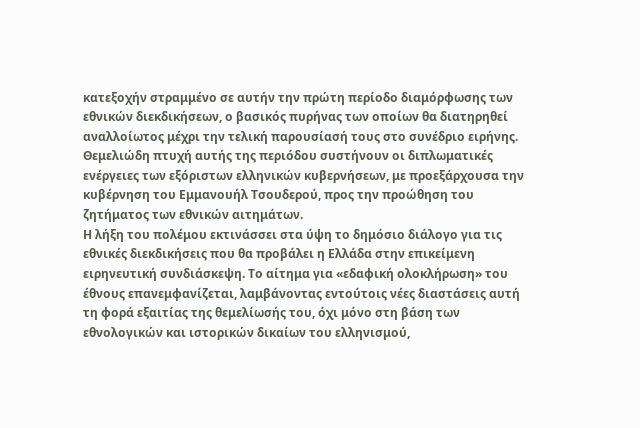κατεξοχήν στραμμένο σε αυτήν την πρώτη περίοδο διαμόρφωσης των εθνικών διεκδικήσεων, ο βασικός πυρήνας των οποίων θα διατηρηθεί αναλλοίωτος μέχρι την τελική παρουσίασή τους στο συνέδριο ειρήνης. Θεμελιώδη πτυχή αυτής της περιόδου συστήνουν οι διπλωματικές ενέργειες των εξόριστων ελληνικών κυβερνήσεων, με προεξάρχουσα την κυβέρνηση του Εμμανουήλ Τσουδερού, προς την προώθηση του ζητήματος των εθνικών αιτημάτων.
Η λήξη του πολέμου εκτινάσσει στα ύψη το δημόσιο διάλογο για τις εθνικές διεκδικήσεις που θα προβάλει η Ελλάδα στην επικείμενη ειρηνευτική συνδιάσκεψη. Το αίτημα για «εδαφική ολοκλήρωση» του έθνους επανεμφανίζεται, λαμβάνοντας εντούτοις νέες διαστάσεις αυτή τη φορά εξαιτίας της θεμελίωσής του, όχι μόνο στη βάση των εθνολογικών και ιστορικών δικαίων του ελληνισμού,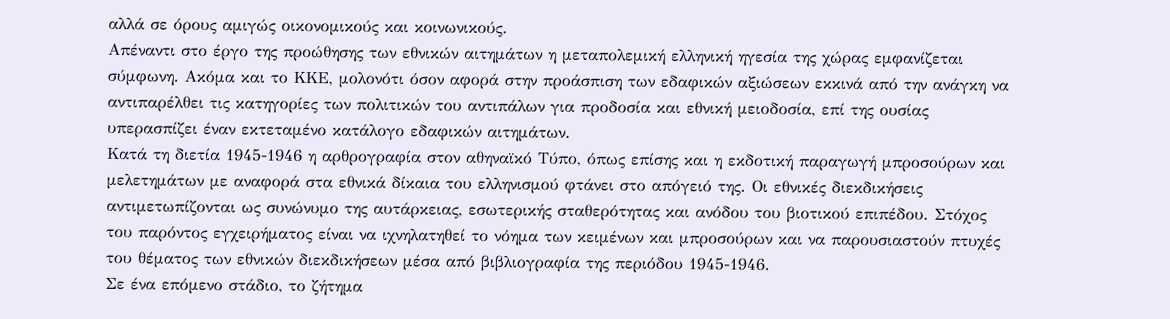αλλά σε όρους αμιγώς οικονομικούς και κοινωνικούς.
Απέναντι στο έργο της προώθησης των εθνικών αιτημάτων η μεταπολεμική ελληνική ηγεσία της χώρας εμφανίζεται σύμφωνη. Ακόμα και το ΚΚΕ, μολονότι όσον αφορά στην προάσπιση των εδαφικών αξιώσεων εκκινά από την ανάγκη να αντιπαρέλθει τις κατηγορίες των πολιτικών του αντιπάλων για προδοσία και εθνική μειοδοσία, επί της ουσίας υπερασπίζει έναν εκτεταμένο κατάλογο εδαφικών αιτημάτων.
Κατά τη διετία 1945‐1946 η αρθρογραφία στον αθηναϊκό Τύπο, όπως επίσης και η εκδοτική παραγωγή μπροσούρων και μελετημάτων με αναφορά στα εθνικά δίκαια του ελληνισμού φτάνει στο απόγειό της. Οι εθνικές διεκδικήσεις αντιμετωπίζονται ως συνώνυμο της αυτάρκειας, εσωτερικής σταθερότητας και ανόδου του βιοτικού επιπέδου. Στόχος του παρόντος εγχειρήματος είναι να ιχνηλατηθεί το νόημα των κειμένων και μπροσούρων και να παρουσιαστούν πτυχές του θέματος των εθνικών διεκδικήσεων μέσα από βιβλιογραφία της περιόδου 1945‐1946.
Σε ένα επόμενο στάδιο, το ζήτημα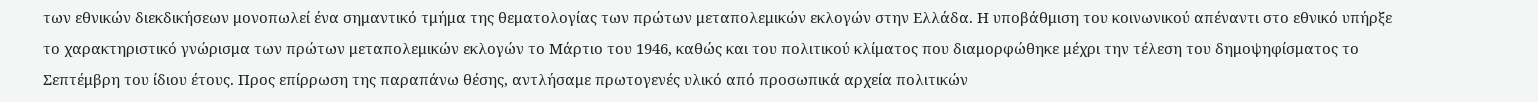των εθνικών διεκδικήσεων μονοπωλεί ένα σημαντικό τμήμα της θεματολογίας των πρώτων μεταπολεμικών εκλογών στην Ελλάδα. Η υποβάθμιση του κοινωνικού απέναντι στο εθνικό υπήρξε το χαρακτηριστικό γνώρισμα των πρώτων μεταπολεμικών εκλογών το Μάρτιο του 1946, καθώς και του πολιτικού κλίματος που διαμορφώθηκε μέχρι την τέλεση του δημοψηφίσματος το Σεπτέμβρη του ίδιου έτους. Προς επίρρωση της παραπάνω θέσης, αντλήσαμε πρωτογενές υλικό από προσωπικά αρχεία πολιτικών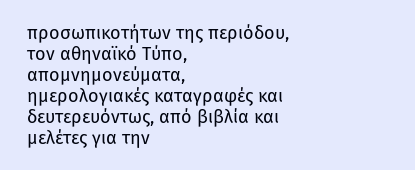προσωπικοτήτων της περιόδου, τον αθηναϊκό Τύπο, απομνημονεύματα, ημερολογιακές καταγραφές και δευτερευόντως, από βιβλία και μελέτες για την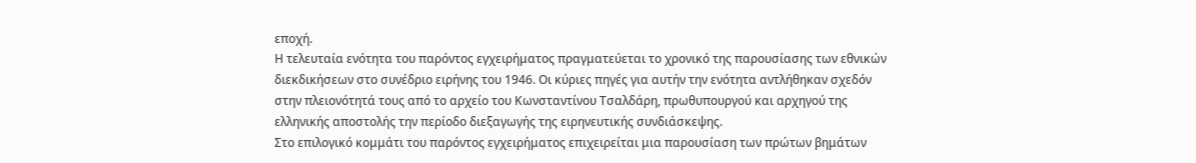εποχή.
Η τελευταία ενότητα του παρόντος εγχειρήματος πραγματεύεται το χρονικό της παρουσίασης των εθνικών διεκδικήσεων στο συνέδριο ειρήνης του 1946. Οι κύριες πηγές για αυτήν την ενότητα αντλήθηκαν σχεδόν στην πλειονότητά τους από το αρχείο του Κωνσταντίνου Τσαλδάρη, πρωθυπουργού και αρχηγού της ελληνικής αποστολής την περίοδο διεξαγωγής της ειρηνευτικής συνδιάσκεψης.
Στο επιλογικό κομμάτι του παρόντος εγχειρήματος επιχειρείται μια παρουσίαση των πρώτων βημάτων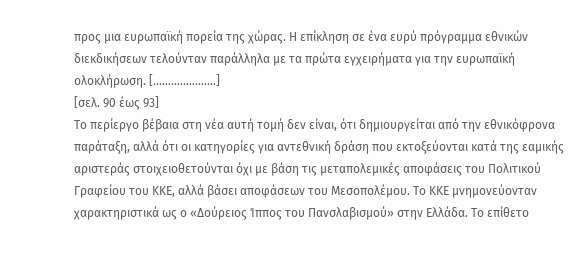προς μια ευρωπαϊκή πορεία της χώρας. Η επίκληση σε ένα ευρύ πρόγραμμα εθνικών διεκδικήσεων τελούνταν παράλληλα με τα πρώτα εγχειρήματα για την ευρωπαϊκή ολοκλήρωση. […………………]
[σελ. 90 έως 93]
Το περίεργο βέβαια στη νέα αυτή τομή δεν είναι, ότι δημιουργείται από την εθνικόφρονα παράταξη, αλλά ότι οι κατηγορίες για αντεθνική δράση που εκτοξεύονται κατά της εαμικής αριστεράς στοιχειοθετούνται όχι με βάση τις μεταπολεμικές αποφάσεις του Πολιτικού Γραφείου του ΚΚΕ, αλλά βάσει αποφάσεων του Μεσοπολέμου. Το ΚΚΕ μνημονεύονταν χαρακτηριστικά ως ο «Δούρειος Ίππος του Πανσλαβισμού» στην Ελλάδα. Το επίθετο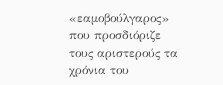«εαμοβούλγαρος» που προσδιόριζε τους αριστερούς τα χρόνια του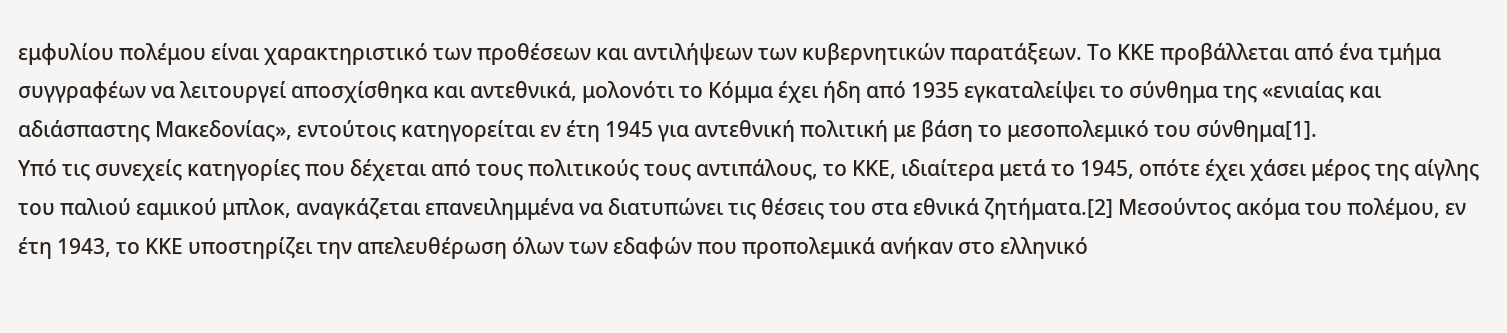εμφυλίου πολέμου είναι χαρακτηριστικό των προθέσεων και αντιλήψεων των κυβερνητικών παρατάξεων. Το ΚΚΕ προβάλλεται από ένα τμήμα συγγραφέων να λειτουργεί αποσχίσθηκα και αντεθνικά, μολονότι το Κόμμα έχει ήδη από 1935 εγκαταλείψει το σύνθημα της «ενιαίας και αδιάσπαστης Μακεδονίας», εντούτοις κατηγορείται εν έτη 1945 για αντεθνική πολιτική με βάση το μεσοπολεμικό του σύνθημα[1].
Υπό τις συνεχείς κατηγορίες που δέχεται από τους πολιτικούς τους αντιπάλους, το ΚΚΕ, ιδιαίτερα μετά το 1945, οπότε έχει χάσει μέρος της αίγλης του παλιού εαμικού μπλοκ, αναγκάζεται επανειλημμένα να διατυπώνει τις θέσεις του στα εθνικά ζητήματα.[2] Μεσούντος ακόμα του πολέμου, εν έτη 1943, το ΚΚΕ υποστηρίζει την απελευθέρωση όλων των εδαφών που προπολεμικά ανήκαν στο ελληνικό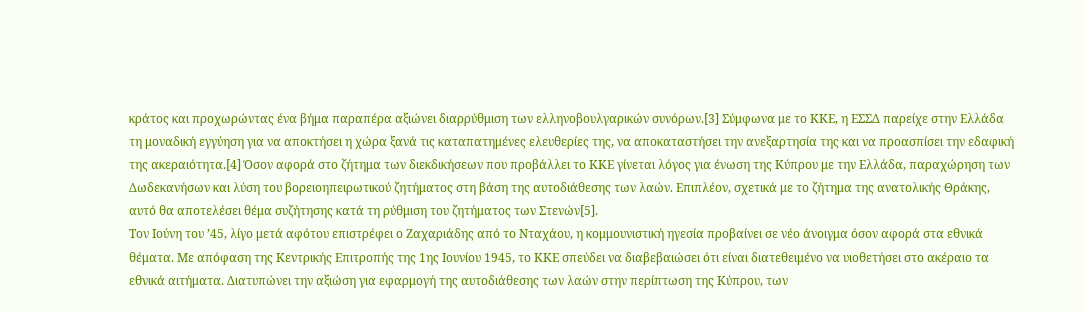κράτος και προχωρώντας ένα βήμα παραπέρα αξιώνει διαρρύθμιση των ελληνοβουλγαρικών συνόρων.[3] Σύμφωνα με το ΚΚΕ, η ΕΣΣΔ παρείχε στην Ελλάδα τη μοναδική εγγύηση για να αποκτήσει η χώρα ξανά τις καταπατημένες ελευθερίες της, να αποκαταστήσει την ανεξαρτησία της και να προασπίσει την εδαφική της ακεραιότητα.[4] Όσον αφορά στο ζήτημα των διεκδικήσεων που προβάλλει το ΚΚΕ γίνεται λόγος για ένωση της Κύπρου με την Ελλάδα, παραχώρηση των Δωδεκανήσων και λύση του βορειοηπειρωτικού ζητήματος στη βάση της αυτοδιάθεσης των λαών. Επιπλέον, σχετικά με το ζήτημα της ανατολικής Θράκης, αυτό θα αποτελέσει θέμα συζήτησης κατά τη ρύθμιση του ζητήματος των Στενών[5].
Τον Ιούνη του ’45, λίγο μετά αφότου επιστρέφει ο Ζαχαριάδης από το Νταχάου, η κομμουνιστική ηγεσία προβαίνει σε νέο άνοιγμα όσον αφορά στα εθνικά θέματα. Με απόφαση της Κεντρικής Επιτροπής της 1ης Ιουνίου 1945, το ΚΚΕ σπεύδει να διαβεβαιώσει ότι είναι διατεθειμένο να υιοθετήσει στο ακέραιο τα εθνικά αιτήματα. Διατυπώνει την αξιώση για εφαρμογή της αυτοδιάθεσης των λαών στην περίπτωση της Κύπρου, των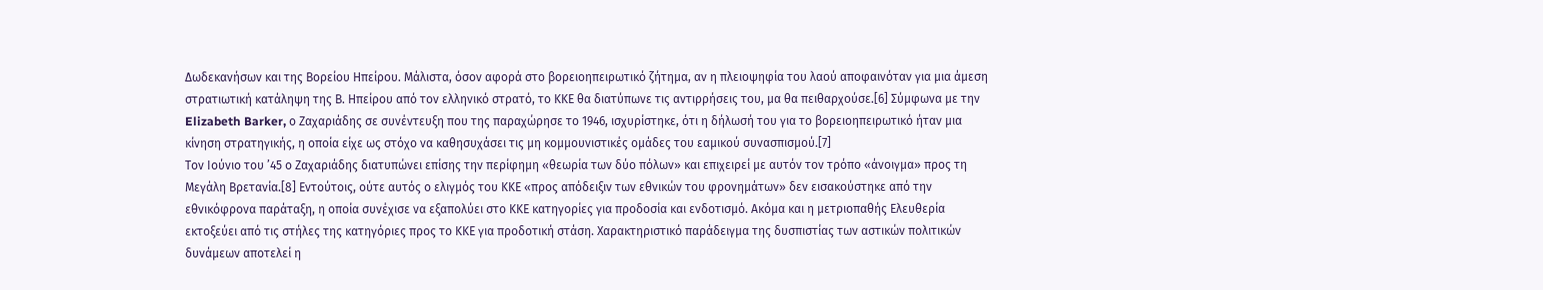Δωδεκανήσων και της Βορείου Ηπείρου. Μάλιστα, όσον αφορά στο βορειοηπειρωτικό ζήτημα, αν η πλειοψηφία του λαού αποφαινόταν για μια άμεση στρατιωτική κατάληψη της Β. Ηπείρου από τον ελληνικό στρατό, το ΚΚΕ θα διατύπωνε τις αντιρρήσεις του, μα θα πειθαρχούσε.[6] Σύμφωνα με την Elizabeth Barker, ο Ζαχαριάδης σε συνέντευξη που της παραχώρησε το 1946, ισχυρίστηκε, ότι η δήλωσή του για το βορειοηπειρωτικό ήταν μια κίνηση στρατηγικής, η οποία είχε ως στόχο να καθησυχάσει τις μη κομμουνιστικές ομάδες του εαμικού συνασπισμού.[7]
Τον Ιούνιο του ’45 ο Ζαχαριάδης διατυπώνει επίσης την περίφημη «θεωρία των δύο πόλων» και επιχειρεί με αυτόν τον τρόπο «άνοιγμα» προς τη Μεγάλη Βρετανία.[8] Εντούτοις, ούτε αυτός ο ελιγμός του ΚΚΕ «προς απόδειξιν των εθνικών του φρονημάτων» δεν εισακούστηκε από την εθνικόφρονα παράταξη, η οποία συνέχισε να εξαπολύει στο ΚΚΕ κατηγορίες για προδοσία και ενδοτισμό. Ακόμα και η μετριοπαθής Ελευθερία εκτοξεύει από τις στήλες της κατηγόριες προς το ΚΚΕ για προδοτική στάση. Χαρακτηριστικό παράδειγμα της δυσπιστίας των αστικών πολιτικών δυνάμεων αποτελεί η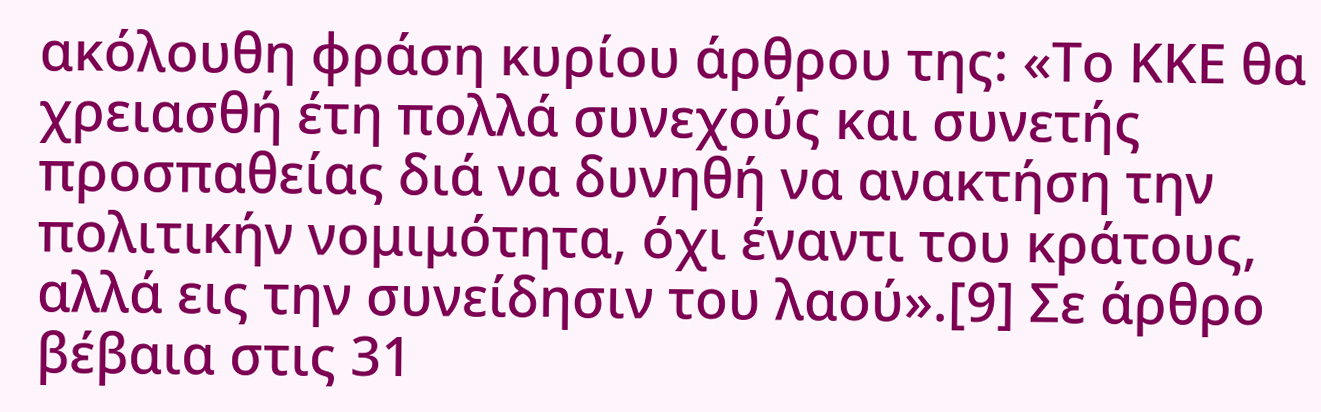ακόλουθη φράση κυρίου άρθρου της: «Το ΚΚΕ θα χρειασθή έτη πολλά συνεχούς και συνετής προσπαθείας διά να δυνηθή να ανακτήση την πολιτικήν νομιμότητα, όχι έναντι του κράτους, αλλά εις την συνείδησιν του λαού».[9] Σε άρθρο βέβαια στις 31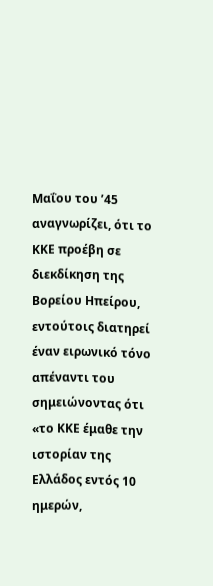Μαΐου του ’45 αναγνωρίζει, ότι το ΚΚΕ προέβη σε διεκδίκηση της Βορείου Ηπείρου, εντούτοις διατηρεί έναν ειρωνικό τόνο απέναντι του σημειώνοντας ότι «το ΚΚΕ έμαθε την ιστορίαν της Ελλάδος εντός 10 ημερών,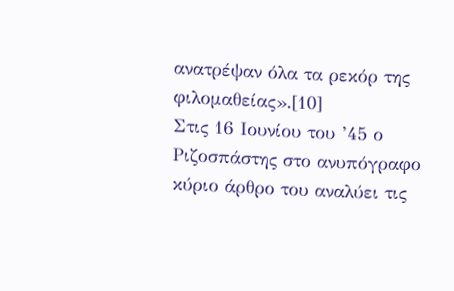ανατρέψαν όλα τα ρεκόρ της φιλομαθείας».[10]
Στις 16 Ιουνίου του ’45 ο Ριζοσπάστης στο ανυπόγραφο κύριο άρθρο του αναλύει τις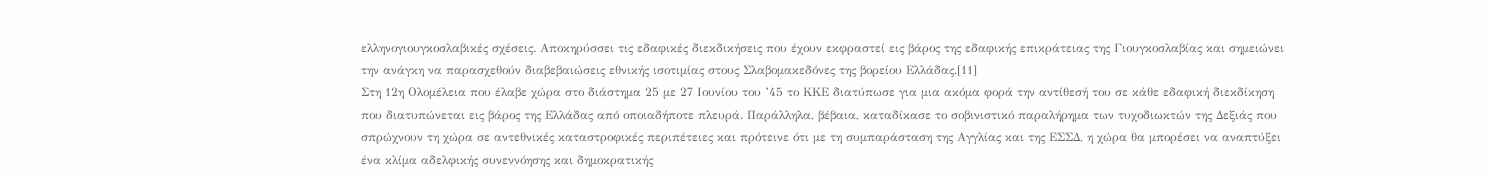ελληνογιουγκοσλαβικές σχέσεις. Αποκηρύσσει τις εδαφικές διεκδικήσεις που έχουν εκφραστεί εις βάρος της εδαφικής επικράτειας της Γιουγκοσλαβίας και σημειώνει την ανάγκη να παρασχεθούν διαβεβαιώσεις εθνικής ισοτιμίας στους Σλαβομακεδόνες της βορείου Ελλάδας.[11]
Στη 12η Ολομέλεια που έλαβε χώρα στο διάστημα 25 με 27 Ιουνίου του ’45 το ΚΚΕ διατύπωσε για μια ακόμα φορά την αντίθεσή του σε κάθε εδαφική διεκδίκηση που διατυπώνεται εις βάρος της Ελλάδας από οποιαδήποτε πλευρά. Παράλληλα, βέβαια, καταδίκασε το σοβινιστικό παραλήρημα των τυχοδιωκτών της Δεξιάς που σπρώχνουν τη χώρα σε αντεθνικές καταστροφικές περιπέτειες και πρότεινε ότι με τη συμπαράσταση της Αγγλίας και της ΕΣΣΔ, η χώρα θα μπορέσει να αναπτύξει ένα κλίμα αδελφικής συνεννόησης και δημοκρατικής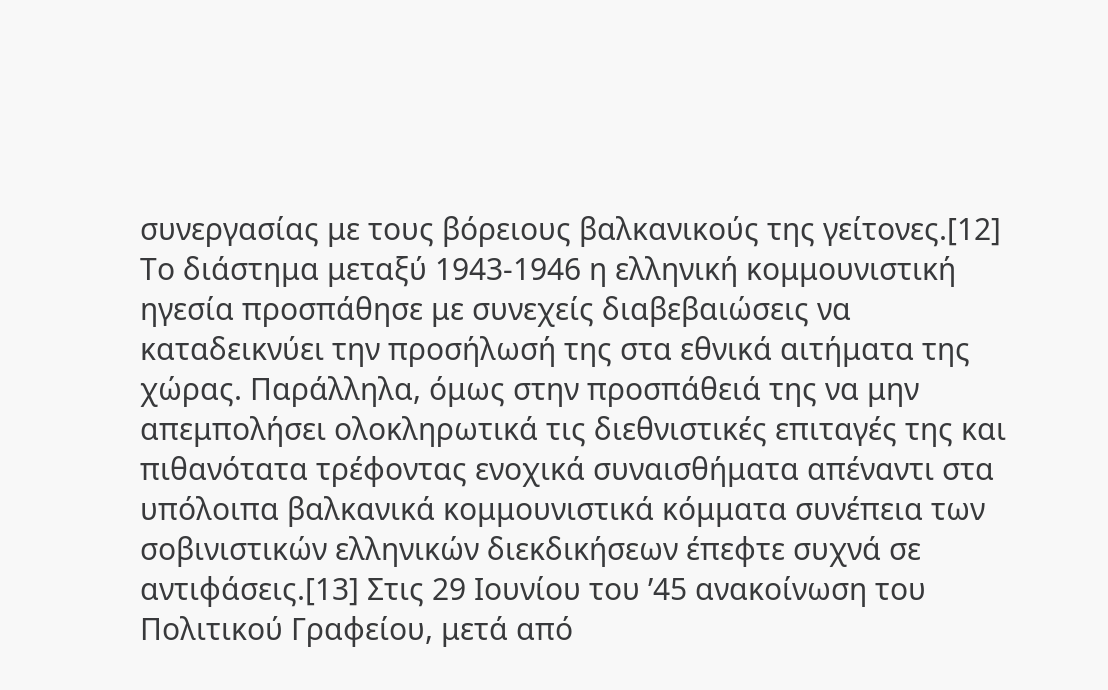συνεργασίας με τους βόρειους βαλκανικούς της γείτονες.[12]
Το διάστημα μεταξύ 1943‐1946 η ελληνική κομμουνιστική ηγεσία προσπάθησε με συνεχείς διαβεβαιώσεις να καταδεικνύει την προσήλωσή της στα εθνικά αιτήματα της χώρας. Παράλληλα, όμως στην προσπάθειά της να μην απεμπολήσει ολοκληρωτικά τις διεθνιστικές επιταγές της και πιθανότατα τρέφοντας ενοχικά συναισθήματα απέναντι στα υπόλοιπα βαλκανικά κομμουνιστικά κόμματα συνέπεια των σοβινιστικών ελληνικών διεκδικήσεων έπεφτε συχνά σε αντιφάσεις.[13] Στις 29 Ιουνίου του ’45 ανακοίνωση του Πολιτικού Γραφείου, μετά από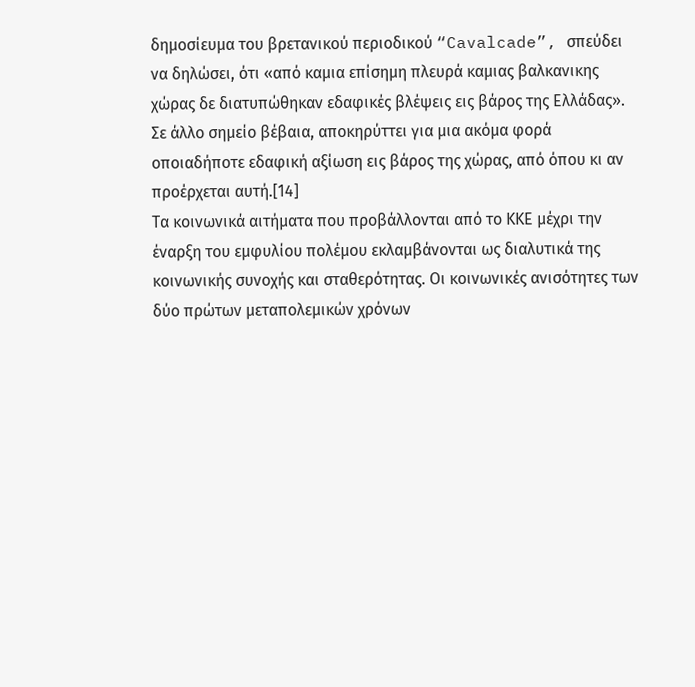δημοσίευμα του βρετανικού περιοδικού “Cavalcade”, σπεύδει να δηλώσει, ότι «από καμια επίσημη πλευρά καμιας βαλκανικης χώρας δε διατυπώθηκαν εδαφικές βλέψεις εις βάρος της Ελλάδας». Σε άλλο σημείο βέβαια, αποκηρύττει για μια ακόμα φορά οποιαδήποτε εδαφική αξίωση εις βάρος της χώρας, από όπου κι αν προέρχεται αυτή.[14]
Τα κοινωνικά αιτήματα που προβάλλονται από το ΚΚΕ μέχρι την έναρξη του εμφυλίου πολέμου εκλαμβάνονται ως διαλυτικά της κοινωνικής συνοχής και σταθερότητας. Οι κοινωνικές ανισότητες των δύο πρώτων μεταπολεμικών χρόνων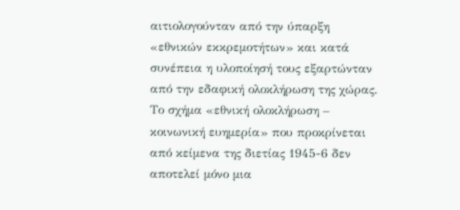αιτιολογούνταν από την ύπαρξη «εθνικών εκκρεμοτήτων» και κατά συνέπεια η υλοποίησή τους εξαρτώνταν από την εδαφική ολοκλήρωση της χώρας. Το σχήμα «εθνική ολοκλήρωση – κοινωνική ευημερία» που προκρίνεται από κείμενα της διετίας 1945‐6 δεν αποτελεί μόνο μια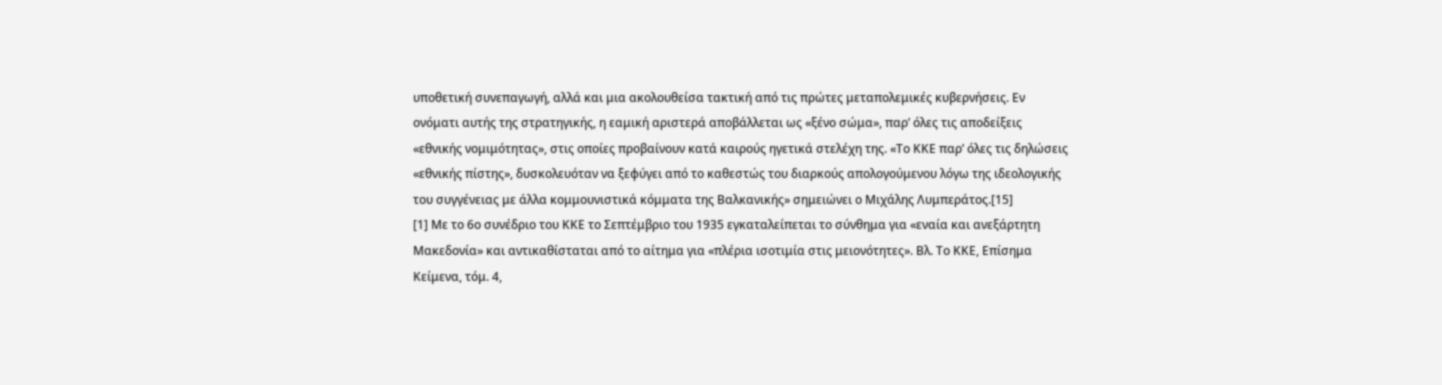υποθετική συνεπαγωγή, αλλά και μια ακολουθείσα τακτική από τις πρώτες μεταπολεμικές κυβερνήσεις. Εν ονόματι αυτής της στρατηγικής, η εαμική αριστερά αποβάλλεται ως «ξένο σώμα», παρ’ όλες τις αποδείξεις «εθνικής νομιμότητας», στις οποίες προβαίνουν κατά καιρούς ηγετικά στελέχη της. «Το ΚΚΕ παρ’ όλες τις δηλώσεις «εθνικής πίστης», δυσκολευόταν να ξεφύγει από το καθεστώς του διαρκούς απολογούμενου λόγω της ιδεολογικής του συγγένειας με άλλα κομμουνιστικά κόμματα της Βαλκανικής» σημειώνει ο Μιχάλης Λυμπεράτος.[15]
[1] Με το 6ο συνέδριο του ΚΚΕ το Σεπτέμβριο του 1935 εγκαταλείπεται το σύνθημα για «εναία και ανεξάρτητη Μακεδονία» και αντικαθίσταται από το αίτημα για «πλέρια ισοτιμία στις μειονότητες». Βλ. Το ΚΚΕ, Επίσημα Κείμενα, τόμ. 4,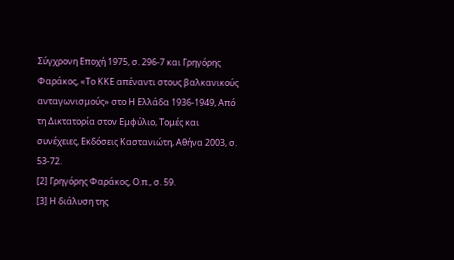Σύγχρονη Εποχή 1975, σ. 296‐7 και Γρηγόρης Φαράκος, «Το ΚΚΕ απέναντι στους βαλκανικούς ανταγωνισμούς» στο Η Ελλάδα 1936‐1949, Από τη Δικτατορία στον Εμφύλιο, Τομές και συνέχειες, Εκδόσεις Καστανιώτη, Αθήνα 2003, σ. 53‐72.
[2] Γρηγόρης Φαράκος, Ο.π., σ. 59.
[3] Η διάλυση της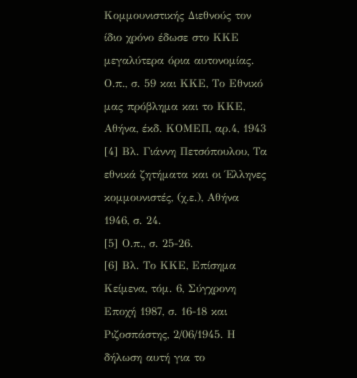Κομμουνιστικής Διεθνούς τον ίδιο χρόνο έδωσε στο ΚΚΕ μεγαλύτερα όρια αυτονομίας. Ο.π., σ. 59 και ΚΚΕ, Το Εθνικό μας πρόβλημα και το ΚΚΕ, Αθήνα, έκδ. ΚΟΜΕΠ, αρ.4, 1943
[4] Βλ. Γιάννη Πετσόπουλου, Τα εθνικά ζητήματα και οι Έλληνες κομμουνιστές, (χ.ε.), Αθήνα 1946, σ. 24.
[5] Ο.π., σ. 25‐26.
[6] Βλ. Το ΚΚΕ, Επίσημα Κείμενα, τόμ. 6, Σύγχρονη Εποχή 1987, σ. 16‐18 και Ριζοσπάστης, 2/06/1945. Η δήλωση αυτή για το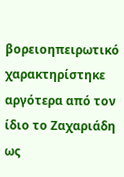βορειοηπειρωτικό χαρακτηρίστηκε αργότερα από τον ίδιο το Ζαχαριάδη ως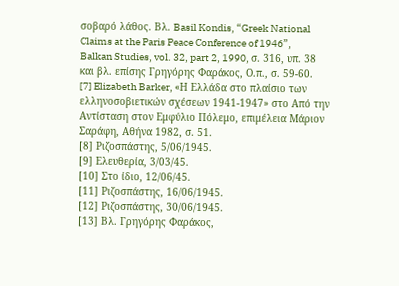σοβαρό λάθος. Βλ. Basil Kondis, “Greek National Claims at the Paris Peace Conference of 1946”, Balkan Studies, vol. 32, part 2, 1990, σ. 316, υπ. 38 και βλ. επίσης Γρηγόρης Φαράκος, Ο.π., σ. 59‐60.
[7] Elizabeth Barker, «Η Ελλάδα στο πλαίσιο των ελληνοσοβιετικών σχέσεων 1941‐1947» στο Από την Αντίσταση στον Εμφύλιο Πόλεμο, επιμέλεια Μάριον Σαράφη, Αθήνα 1982, σ. 51.
[8] Ριζοσπάστης, 5/06/1945.
[9] Ελευθερία, 3/03/45.
[10] Στο ίδιο, 12/06/45.
[11] Ριζοσπάστης, 16/06/1945.
[12] Ριζοσπάστης, 30/06/1945.
[13] Βλ. Γρηγόρης Φαράκος,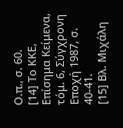Ο.π., σ. 60.
[14] Το ΚΚΕ, Επίσημα Κείμενα, τόμ. 6, Σύγχρονη Εποχή 1987, σ. 40‐41.
[15] Βλ. Μιχάλη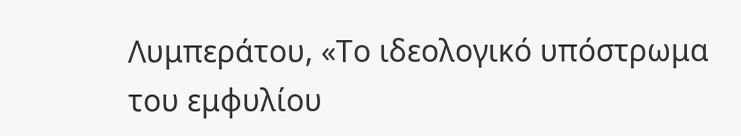Λυμπεράτου, «Το ιδεολογικό υπόστρωμα του εμφυλίου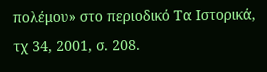πολέμου» στο περιοδικό Τα Ιστορικά, τχ 34, 2001, σ. 208.